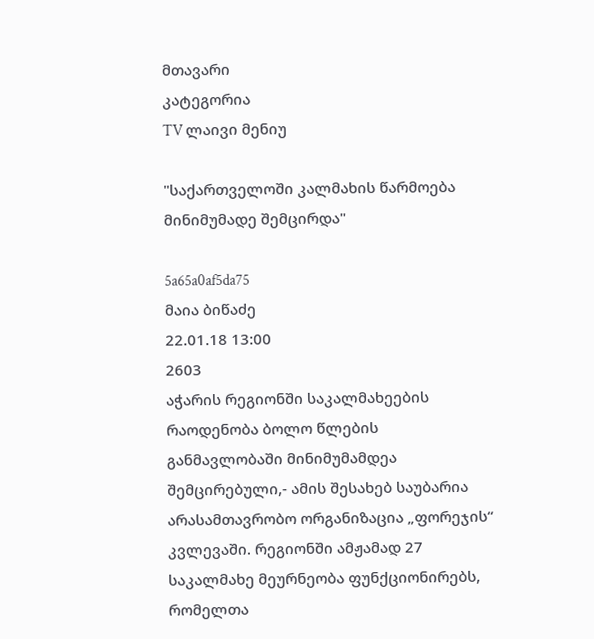მთავარი
კატეგორია
TV ლაივი მენიუ

"საქართველოში კალმახის წარმოება მინიმუმადე შემცირდა"

5a65a0af5da75
მაია ბიწაძე
22.01.18 13:00
2603
აჭარის რეგიონში საკალმახეების რაოდენობა ბოლო წლების განმავლობაში მინიმუმამდეა შემცირებული,- ამის შესახებ საუბარია არასამთავრობო ორგანიზაცია „ფორეჯის“ კვლევაში. რეგიონში ამჟამად 27 საკალმახე მეურნეობა ფუნქციონირებს, რომელთა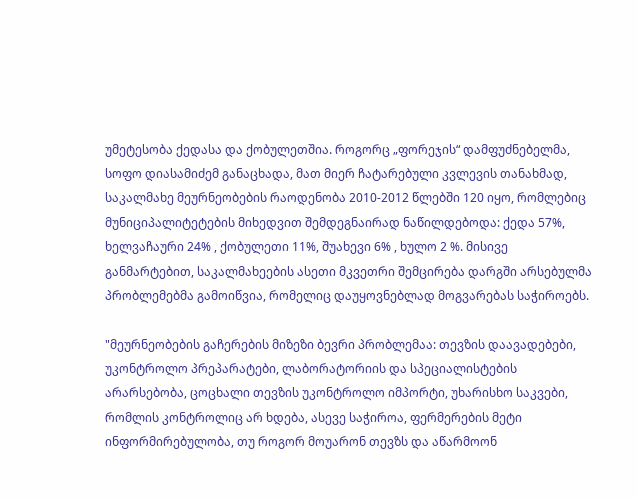უმეტესობა ქედასა და ქობულეთშია. როგორც „ფორეჯის“ დამფუძნებელმა, სოფო დიასამიძემ განაცხადა, მათ მიერ ჩატარებული კვლევის თანახმად, საკალმახე მეურნეობების რაოდენობა 2010-2012 წლებში 120 იყო, რომლებიც მუნიციპალიტეტების მიხედვით შემდეგნაირად ნაწილდებოდა: ქედა 57%, ხელვაჩაური 24% , ქობულეთი 11%, შუახევი 6% , ხულო 2 %. მისივე განმარტებით, საკალმახეების ასეთი მკვეთრი შემცირება დარგში არსებულმა პრობლემებმა გამოიწვია, რომელიც დაუყოვნებლად მოგვარებას საჭიროებს.

"მეურნეობების გაჩერების მიზეზი ბევრი პრობლემაა: თევზის დაავადებები, უკონტროლო პრეპარატები, ლაბორატორიის და სპეციალისტების არარსებობა, ცოცხალი თევზის უკონტროლო იმპორტი, უხარისხო საკვები, რომლის კონტროლიც არ ხდება, ასევე საჭიროა, ფერმერების მეტი ინფორმირებულობა, თუ როგორ მოუარონ თევზს და აწარმოონ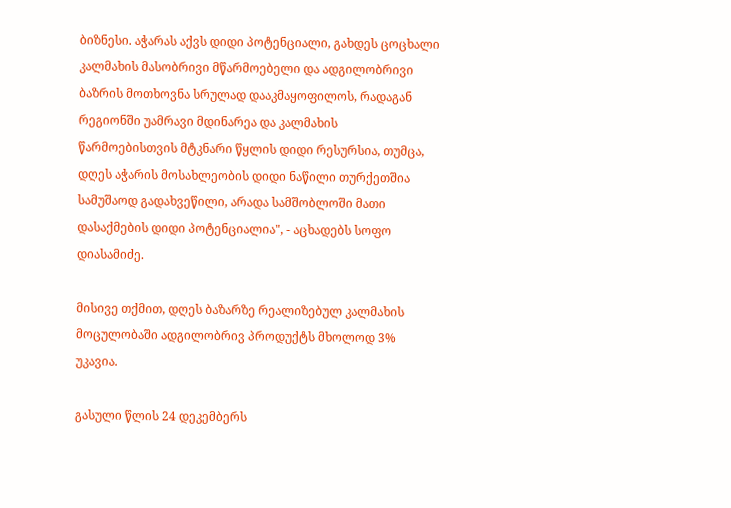ბიზნესი. აჭარას აქვს დიდი პოტენციალი, გახდეს ცოცხალი კალმახის მასობრივი მწარმოებელი და ადგილობრივი ბაზრის მოთხოვნა სრულად დააკმაყოფილოს, რადაგან რეგიონში უამრავი მდინარეა და კალმახის წარმოებისთვის მტკნარი წყლის დიდი რესურსია, თუმცა, დღეს აჭარის მოსახლეობის დიდი ნაწილი თურქეთშია სამუშაოდ გადახვეწილი, არადა სამშობლოში მათი დასაქმების დიდი პოტენციალია", - აცხადებს სოფო დიასამიძე.

მისივე თქმით, დღეს ბაზარზე რეალიზებულ კალმახის მოცულობაში ადგილობრივ პროდუქტს მხოლოდ 3% უკავია.

გასული წლის 24 დეკემბერს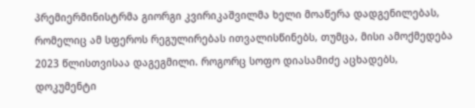პრემიერმინისტრმა გიორგი კვირიკაშვილმა ხელი მოაწერა დადგენილებას, რომელიც ამ სფეროს რეგულირებას ითვალისწინებს, თუმცა, მისი ამოქმედება 2023 წლისთვისაა დაგეგმილი. როგორც სოფო დიასამიძე აცხადებს, დოკუმენტი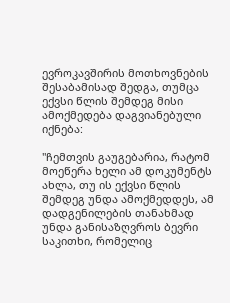ევროკავშირის მოთხოვნების შესაბამისად შედგა, თუმცა ექვსი წლის შემდეგ მისი ამოქმედება დაგვიანებული იქნება:

"ჩემთვის გაუგებარია, რატომ მოეწერა ხელი ამ დოკუმენტს ახლა, თუ ის ექვსი წლის შემდეგ უნდა ამოქმედდეს, ამ დადგენილების თანახმად უნდა განისაზღვროს ბევრი საკითხი, რომელიც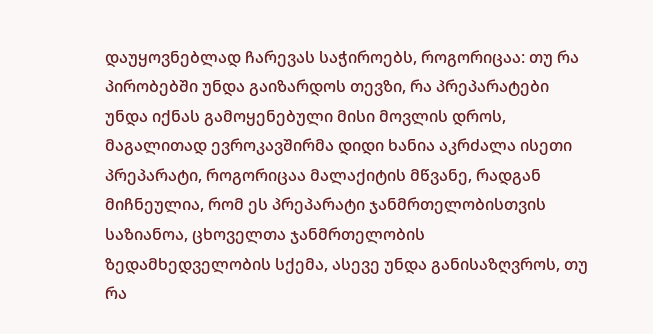დაუყოვნებლად ჩარევას საჭიროებს, როგორიცაა: თუ რა პირობებში უნდა გაიზარდოს თევზი, რა პრეპარატები უნდა იქნას გამოყენებული მისი მოვლის დროს, მაგალითად ევროკავშირმა დიდი ხანია აკრძალა ისეთი პრეპარატი, როგორიცაა მალაქიტის მწვანე, რადგან მიჩნეულია, რომ ეს პრეპარატი ჯანმრთელობისთვის საზიანოა, ცხოველთა ჯანმრთელობის ზედამხედველობის სქემა, ასევე უნდა განისაზღვროს, თუ რა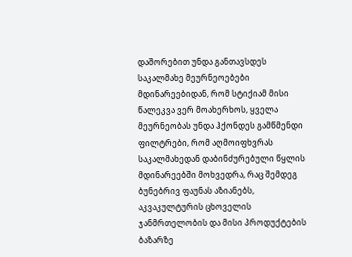დაშორებით უნდა განთავსდეს საკალმახე მეურნეოებები მდინარეებიდან, რომ სტიქიამ მისი წალეკვა ვერ მოახერხოს, ყველა მეურნეობას უნდა ჰქონდეს გამწმენდი ფილტრები, რომ აღმოიფხვრას საკალმახედან დაბინძურებული წყლის მდინარეებში მოხვედრა, რაც შემდეგ ბუნებრივ ფაუნას აზიანებს, აკვაკულტურის ცხოველის ჯანმრთელობის და მისი პროდუქტების ბაზარზე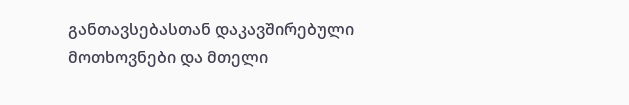განთავსებასთან დაკავშირებული მოთხოვნები და მთელი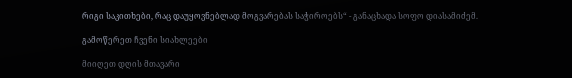რიგი საკითხები, რაც დაუყოვნებლად მოგვარებას საჭიროებს“ - განაცხადა სოფო დიასამიძემ.

გამოწერეთ ჩვენი სიახლეები

მიიღეთ დღის მთავარი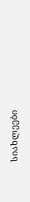სიახლეები